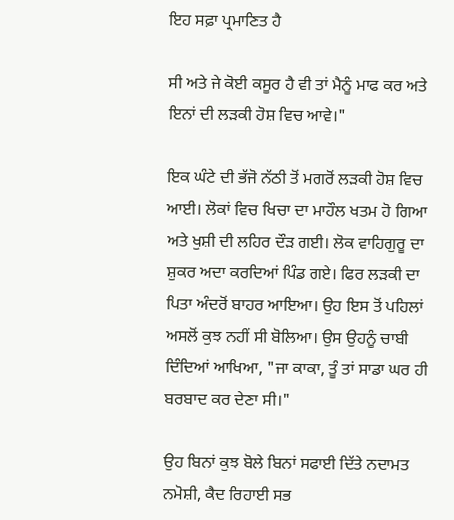ਇਹ ਸਫ਼ਾ ਪ੍ਰਮਾਣਿਤ ਹੈ

ਸੀ ਅਤੇ ਜੇ ਕੋਈ ਕਸੂਰ ਹੈ ਵੀ ਤਾਂ ਮੈਨੂੰ ਮਾਫ ਕਰ ਅਤੇ ਇਨਾਂ ਦੀ ਲੜਕੀ ਹੋਸ਼ ਵਿਚ ਆਵੇ।"

ਇਕ ਘੰਟੇ ਦੀ ਭੱਜੋ ਨੱਠੀ ਤੋਂ ਮਗਰੋਂ ਲੜਕੀ ਹੋਸ਼ ਵਿਚ ਆਈ। ਲੋਕਾਂ ਵਿਚ ਖਿਚਾ ਦਾ ਮਾਹੌਲ ਖਤਮ ਹੋ ਗਿਆ ਅਤੇ ਖੁਸ਼ੀ ਦੀ ਲਹਿਰ ਦੌੜ ਗਈ। ਲੋਕ ਵਾਹਿਗੁਰੂ ਦਾ ਸ਼ੁਕਰ ਅਦਾ ਕਰਦਿਆਂ ਪਿੰਡ ਗਏ। ਫਿਰ ਲੜਕੀ ਦਾ ਪਿਤਾ ਅੰਦਰੋਂ ਬਾਹਰ ਆਇਆ। ਉਹ ਇਸ ਤੋਂ ਪਹਿਲਾਂ ਅਸਲੋਂ ਕੁਝ ਨਹੀਂ ਸੀ ਬੋਲਿਆ। ਉਸ ਉਹਨੂੰ ਚਾਬੀ ਦਿੰਦਿਆਂ ਆਖਿਆ, "ਜਾ ਕਾਕਾ, ਤੂੰ ਤਾਂ ਸਾਡਾ ਘਰ ਹੀ ਬਰਬਾਦ ਕਰ ਦੇਣਾ ਸੀ।"

ਉਹ ਬਿਨਾਂ ਕੁਝ ਬੋਲੇ ਬਿਨਾਂ ਸਫਾਈ ਦਿੱਤੇ ਨਦਾਮਤ ਨਮੋਸ਼ੀ, ਕੈਦ ਰਿਹਾਈ ਸਭ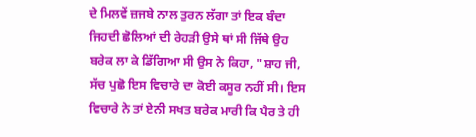ਦੇ ਮਿਲਵੇਂ ਜ਼ਜਬੇ ਨਾਲ ਤੁਰਨ ਲੱਗਾ ਤਾਂ ਇਕ ਬੰਦਾ ਜਿਹਦੀ ਛੋਲਿਆਂ ਦੀ ਰੇਹੜੀ ਉਸੇ ਥਾਂ ਸੀ ਜਿੱਥੇ ਉਹ ਬਰੇਕ ਲਾ ਕੇ ਡਿੱਗਿਆ ਸੀ ਉਸ ਨੇ ਕਿਹਾ, "ਸ਼ਾਹ ਜੀ, ਸੱਚ ਪੁਛੋ ਇਸ ਵਿਚਾਰੇ ਦਾ ਕੋਈ ਕਸੂਰ ਨਹੀਂ ਸੀ। ਇਸ ਵਿਚਾਰੇ ਨੇ ਤਾਂ ਏਨੀ ਸਖਤ ਬਰੇਕ ਮਾਰੀ ਕਿ ਪੈਰ ਤੇ ਹੀ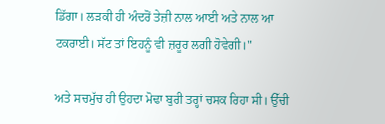ਡਿੱਗਾ। ਲੜਕੀ ਹੀ ਅੰਦਰੋਂ ਤੇਜ਼ੀ ਨਾਲ ਆਈ ਅਤੇ ਨਾਲ ਆ ਟਕਰਾਈ। ਸੱਟ ਤਾਂ ਇਹਨੂੰ ਵੀ ਜ਼ਰੂਰ ਲਗੀ ਹੋਵੇਗੀ।"

ਅਤੇ ਸਚਮੁੱਚ ਹੀ ਉਹਦਾ ਮੋਢਾ ਬੁਰੀ ਤਰ੍ਹਾਂ ਚਸਕ ਰਿਹਾ ਸੀ। ਉੱਚੀ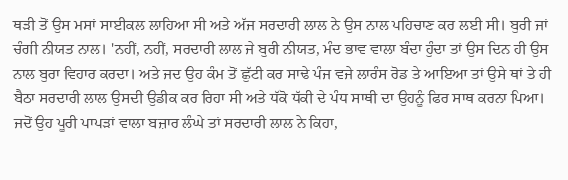ਥੜੀ ਤੋਂ ਉਸ ਮਸਾਂ ਸਾਈਕਲ ਲਾਹਿਆ ਸੀ ਅਤੇ ਅੱਜ ਸਰਦਾਰੀ ਲਾਲ ਨੇ ਉਸ ਨਾਲ ਪਹਿਚਾਣ ਕਰ ਲਈ ਸੀ। ਬੁਰੀ ਜਾਂ ਚੰਗੀ ਨੀਯਤ ਨਾਲ। 'ਨਹੀਂ, ਨਹੀਂ, ਸਰਦਾਰੀ ਲਾਲ ਜੇ ਬੁਰੀ ਨੀਯਤ, ਮੰਦ ਭਾਵ ਵਾਲਾ ਬੰਦਾ ਹੁੰਦਾ ਤਾਂ ਉਸ ਦਿਨ ਹੀ ਉਸ ਨਾਲ ਬੁਰਾ ਵਿਹਾਰ ਕਰਦਾ। ਅਤੇ ਜਦ ਉਹ ਕੰਮ ਤੋਂ ਛੁੱਟੀ ਕਰ ਸਾਢੇ ਪੰਜ ਵਜੇ ਲਾਰੰਸ ਰੋਡ ਤੇ ਆਇਆ ਤਾਂ ਉਸੇ ਥਾਂ ਤੇ ਹੀ ਬੈਠਾ ਸਰਦਾਰੀ ਲਾਲ ਉਸਦੀ ਉਡੀਕ ਕਰ ਰਿਹਾ ਸੀ ਅਤੇ ਧੱਕੋ ਧੱਕੀ ਦੇ ਪੰਧ ਸਾਥੀ ਦਾ ਉਹਨੂੰ ਫਿਰ ਸਾਥ ਕਰਨਾ ਪਿਆ। ਜਦੋਂ ਉਹ ਪੂਰੀ ਪਾਪੜਾਂ ਵਾਲਾ ਬਜ਼ਾਰ ਲੰਘੇ ਤਾਂ ਸਰਦਾਰੀ ਲਾਲ ਨੇ ਕਿਹਾ,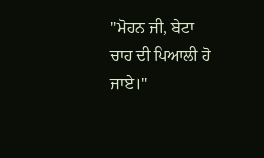"ਮੋਹਨ ਜੀ, ਬੇਟਾ ਚਾਹ ਦੀ ਪਿਆਲੀ ਹੋ ਜਾਏ।"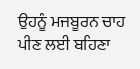ਉਹਨੂੰ ਮਜਬੂਰਨ ਚਾਹ ਪੀਣ ਲਈ ਬਹਿਣਾ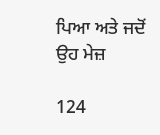ਪਿਆ ਅਤੇ ਜਦੋਂ ਉਹ ਮੇਜ਼

124